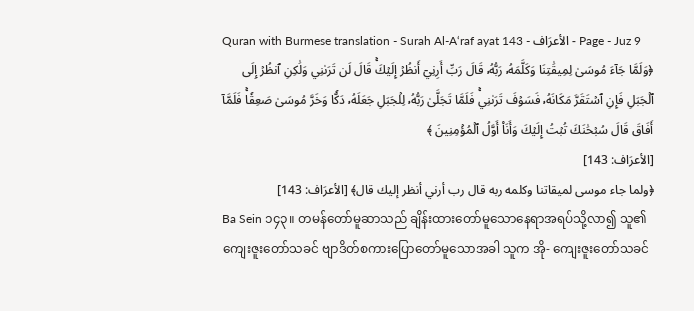Quran with Burmese translation - Surah Al-A‘raf ayat 143 - الأعرَاف - Page - Juz 9
﴿وَلَمَّا جَآءَ مُوسَىٰ لِمِيقَٰتِنَا وَكَلَّمَهُۥ رَبُّهُۥ قَالَ رَبِّ أَرِنِيٓ أَنظُرۡ إِلَيۡكَۚ قَالَ لَن تَرَىٰنِي وَلَٰكِنِ ٱنظُرۡ إِلَى ٱلۡجَبَلِ فَإِنِ ٱسۡتَقَرَّ مَكَانَهُۥ فَسَوۡفَ تَرَىٰنِيۚ فَلَمَّا تَجَلَّىٰ رَبُّهُۥ لِلۡجَبَلِ جَعَلَهُۥ دَكّٗا وَخَرَّ مُوسَىٰ صَعِقٗاۚ فَلَمَّآ أَفَاقَ قَالَ سُبۡحَٰنَكَ تُبۡتُ إِلَيۡكَ وَأَنَا۠ أَوَّلُ ٱلۡمُؤۡمِنِينَ ﴾
[الأعرَاف: 143]
﴿ولما جاء موسى لميقاتنا وكلمه ربه قال رب أرني أنظر إليك قال﴾ [الأعرَاف: 143]
Ba Sein ၁၄၃။ တမန်တော်မူဆာသည် ချိန်းထားတော်မူသောနေရာအရပ်သို့လာ၍ သူ၏ကျေးဇူးတော်သခင် ဗျာဒိတ်စကားပြောတော်မူသောအခါ သူက အို- ကျေးဇူးတော်သခင်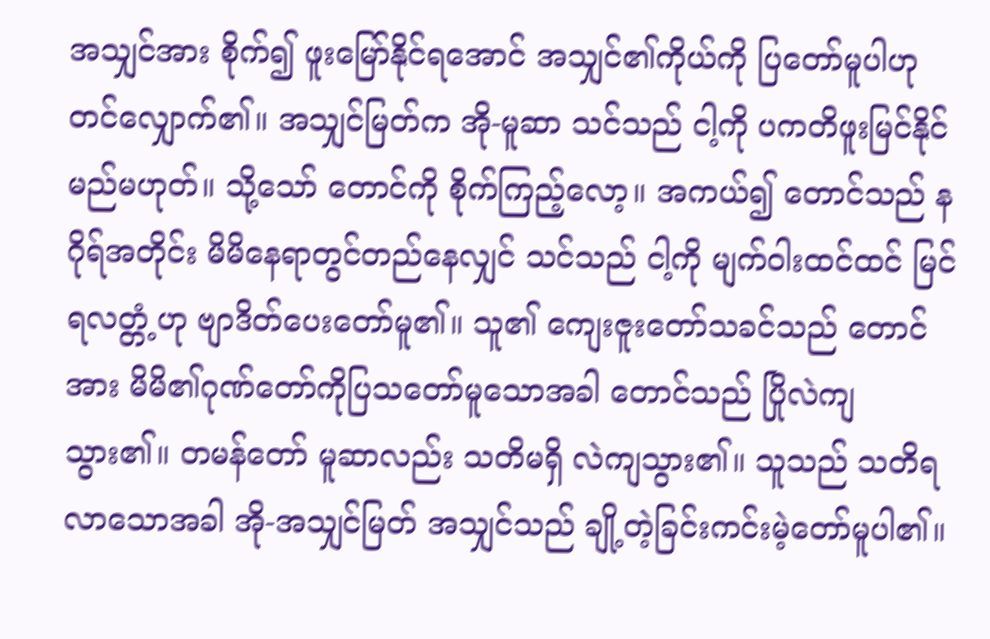အသျှင်အား စိုက်၍ ဖူးမြော်နိုင်ရအောင် အသျှင်၏ကိုယ်ကို ပြတော်မူပါဟု တင်လျှောက်၏။ အသျှင်မြတ်က အို-မူဆာ သင်သည် ငါ့ကို ပကတိဖူးမြင်နိုင်မည်မဟုတ်။ သို့သော် တောင်ကို စိုက်ကြည့်လော့။ အကယ်၍ တောင်သည် နဂိုရ်အတိုင်း မိမိနေရာတွင်တည်နေလျှင် သင်သည် ငါ့ကို မျက်ဝါးထင်ထင် မြင်ရလတ္တံ့ဟု ဗျာဒိတ်ပေးတော်မူ၏။ သူ၏ ကျေးဇူးတော်သခင်သည် တောင်အား မိမိ၏ဂုဏ်တော်ကိုပြသတော်မူသောအခါ တောင်သည် ပြိုလဲကျသွား၏။ တမန်တော် မူဆာလည်း သတိမရှိ လဲကျသွား၏။ သူသည် သတိရလာသောအခါ အို-အသျှင်မြတ် အသျှင်သည် ချို့တဲ့ခြင်းကင်းမဲ့တော်မူပါ၏။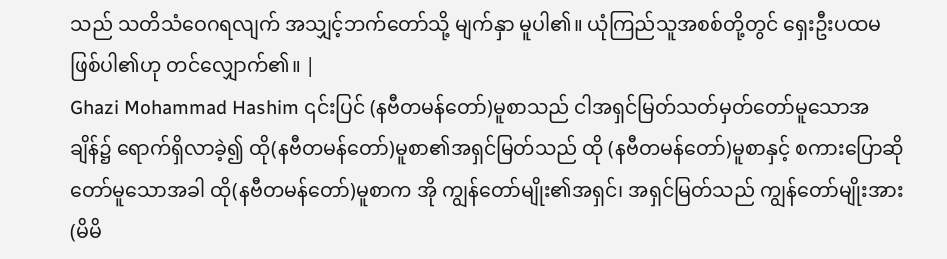သည် သတိသံဝေဂရလျက် အသျှင့်ဘက်တော်သို့ မျက်နှာ မူပါ၏။ ယုံကြည်သူအစစ်တို့တွင် ရှေးဦးပထမဖြစ်ပါ၏ဟု တင်လျှောက်၏။ |
Ghazi Mohammad Hashim ၎င်းပြင် (နဗီတမန်တော်)မူစာသည် ငါအရှင်မြတ်သတ်မှတ်တော်မူသောအချိန်၌ ရောက်ရှိလာခဲ့၍ ထို(နဗီတမန်တော်)မူစာ၏အရှင်မြတ်သည် ထို (နဗီတမန်တော်)မူစာနှင့် စကားပြောဆိုတော်မူသောအခါ ထို(နဗီတမန်တော်)မူစာက အို ကျွန်တော်မျိုး၏အရှင်၊ အရှင်မြတ်သည် ကျွန်တော်မျိုးအား(မိမိ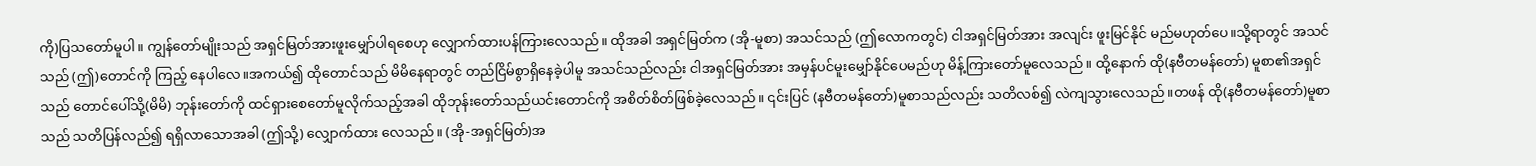ကို)ပြသတော်မူပါ။ ကျွန်တော်မျိုးသည် အရှင်မြတ်အားဖူးမျှော်ပါရစေဟု လျှောက်ထားပန်ကြားလေသည်။ ထိုအခါ အရှင်မြတ်က (အို-မူစာ) အသင်သည် (ဤလောကတွင်) ငါအရှင်မြတ်အား အလျင်း ဖူးမြင်နိုင် မည်မဟုတ်ပေ။သို့ရာတွင် အသင်သည် (ဤ)တောင်ကို ကြည့် နေပါလေ။အကယ်၍ ထိုတောင်သည် မိမိနေရာတွင် တည်ငြိမ်စွာရှိနေခဲ့ပါမူ အသင်သည်လည်း ငါအရှင်မြတ်အား အမှန်ပင်မူးမျှော်နိုင်ပေမည်ဟု မိန့်ကြားတော်မူလေသည်။ ထို့နောက် ထို(နဗီတမန်တော်) မူစာ၏အရှင်သည် တောင်ပေါ်သို့(မိမိ) ဘုန်းတော်ကို ထင်ရှားစေတော်မူလိုက်သည့်အခါ ထိုဘုန်းတော်သည်ယင်းတောင်ကို အစိတ်စိတ်ဖြစ်ခဲ့လေသည်။ ၎င်းပြင် (နဗီတမန်တော်)မူစာသည်လည်း သတိလစ်၍ လဲကျသွားလေသည်။တဖန် ထို(နဗီတမန်တော်)မူစာသည် သတိပြန်လည်၍ ရရှိလာသောအခါ (ဤသို့) လျှောက်ထား လေသည်။ (အို-အရှင်မြတ်)အ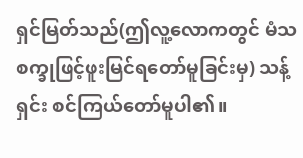ရှင်မြတ်သည်(ဤလူ့လောကတွင် မံသစက္ခုဖြင့်ဖူးမြင်ရတော်မူခြင်းမှ) သန့်ရှင်း စင်ကြယ်တော်မူပါ၏။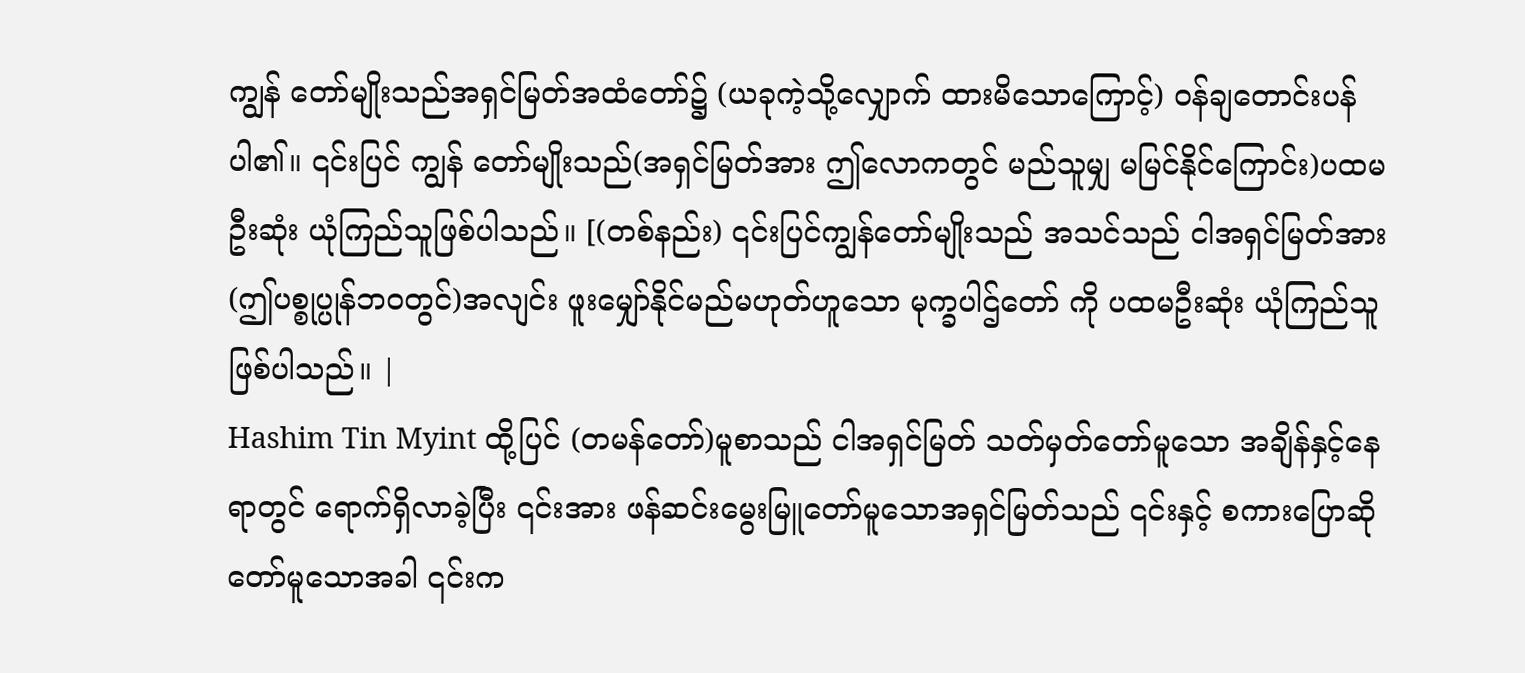ကျွန် တော်မျိုးသည်အရှင်မြတ်အထံတော်၌ (ယခုကဲ့သို့လျှောက် ထားမိသောကြောင့်) ဝန်ချတောင်းပန်ပါ၏။ ၎င်းပြင် ကျွန် တော်မျိုးသည်(အရှင်မြတ်အား ဤလောကတွင် မည်သူမျှ မမြင်နိုင်ကြောင်း)ပထမဦးဆုံး ယုံကြည်သူဖြစ်ပါသည်။ [(တစ်နည်း) ၎င်းပြင်ကျွန်တော်မျိုးသည် အသင်သည် ငါအရှင်မြတ်အား (ဤပစ္စုပ္ပုန်ဘဝတွင်)အလျင်း ဖူးမျှော်နိုင်မည်မဟုတ်ဟူသော မုက္ခပါဌ်တော် ကို ပထမဦးဆုံး ယုံကြည်သူ ဖြစ်ပါသည်။ |
Hashim Tin Myint ထို့ပြင် (တမန်တော်)မူစာသည် ငါအရှင်မြတ် သတ်မှတ်တော်မူသော အချိန်နှင့်နေရာတွင် ရောက်ရှိလာခဲ့ပြီး ၎င်းအား ဖန်ဆင်းမွေးမြူတော်မူသောအရှင်မြတ်သည် ၎င်းနှင့် စကားပြောဆိုတော်မူသောအခါ ၎င်းက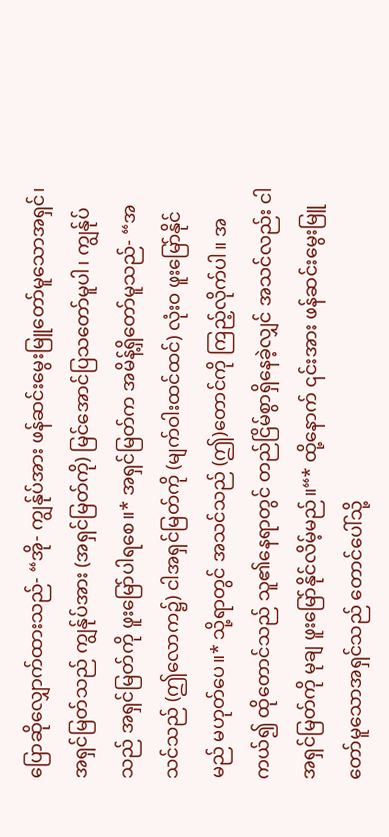ပြောဆိုလျှောက်ထားသည်- “အို- ကျွန်ုပ်အား ဖန်ဆင်းမွေးမြူတော်မူသောအရှင်၊ အရှင်မြတ်သည် ကျွန်ုပ်အား (အရှင်မြတ်ကို) မြင်အောင်ပြသတော်မူပါ၊ ကျွန်ုပ်သည် အရှင်မြတ်ကို ဖူးမြော်ပါရစေ။* အရှင်မြတ်က အမိန့်ရှိတော်မူသည်- “အသင်သည် (ဤလောက၌) ငါအရှင်မြတ်ကို (မျက်ဝါးထင်ထင်) လုံးဝ ဖူးမြော်နိုင်မည် မဟုတ်ပေ။* သို့ရာတွင် အသင်သည် (ဤ)တောင်ကို ကြည့်လိုက်ပါ။ အကယ်၍ ထိုတောင်သည် သူ၏နေရာတွင် တည်ငြိမ်စွာရှိနေခဲ့လျှင် အသင်လည်း ငါအရှင်မြတ်ကို မုချ ဖူးမြော်နိုင်လိမ့်မည်။“* ထို့နောက် ၎င်းအား ဖန်ဆင်းမွေးမြူတော်မူသောအရှင်သည် တောင်ပေါ်သို့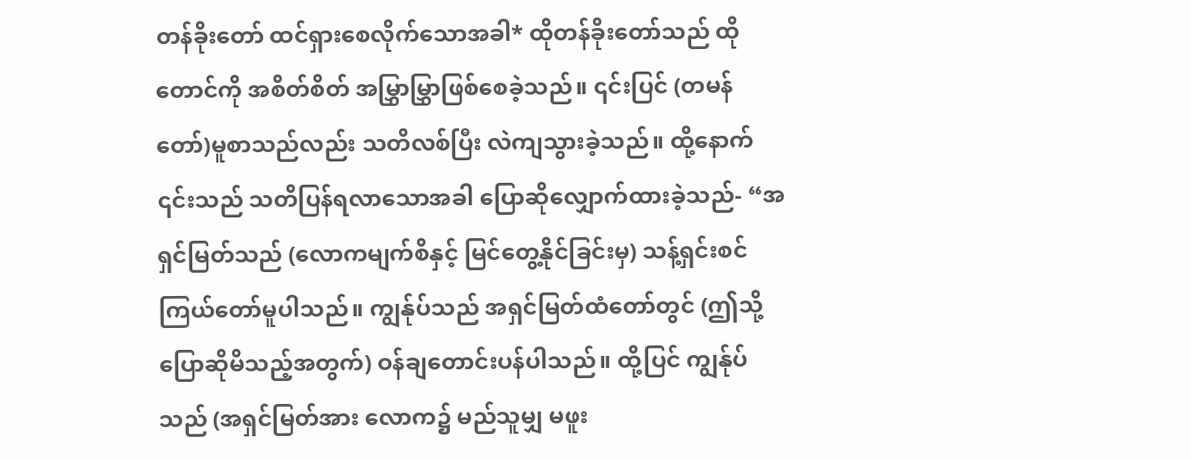တန်ခိုးတော် ထင်ရှားစေလိုက်သောအခါ* ထိုတန်ခိုးတော်သည် ထိုတောင်ကို အစိတ်စိတ် အမြွှာမြွှာဖြစ်စေခဲ့သည်။ ၎င်းပြင် (တမန်တော်)မူစာသည်လည်း သတိလစ်ပြီး လဲကျသွားခဲ့သည်။ ထို့နောက် ၎င်းသည် သတိပြန်ရလာသောအခါ ပြောဆိုလျှောက်ထားခဲ့သည်- “အရှင်မြတ်သည် (လောကမျက်စိနှင့် မြင်တွေ့နိုင်ခြင်းမှ) သန့်ရှင်းစင်ကြယ်တော်မူပါသည်။ ကျွန်ုပ်သည် အရှင်မြတ်ထံတော်တွင် (ဤသို့ ပြောဆိုမိသည့်အတွက်) ဝန်ချတောင်းပန်ပါသည်။ ထို့ပြင် ကျွန်ုပ်သည် (အရှင်မြတ်အား လောက၌ မည်သူမျှ မဖူး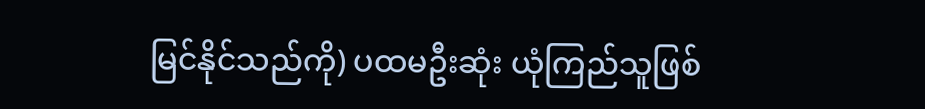မြင်နိုင်သည်ကို) ပထမဦးဆုံး ယုံကြည်သူဖြစ်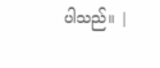ပါသည်။ |